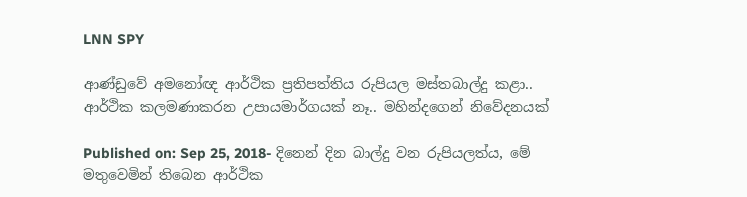LNN SPY

ආණ්ඩුවේ අමනෝඥ ආර්ථික ප්‍රතිපත්තිය රුපියල මස්තබාල්දු කළා.. ආර්ථික කලමණාකරන උපායමාර්ගයක් නෑ.. මහින්දගෙන් නිවේදනයක්

Published on: Sep 25, 2018- දිනෙන් දින බාල්දු වන රුපියලත්ය, මේ මතුවෙමින් තිබෙන ආර්ථික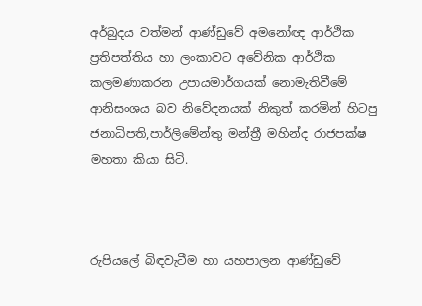අර්බුදය වත්මන් ආණ්ඩුවේ අමනෝඥ ආර්ථික ප්‍රතිපත්තිය හා ලංකාවට අවේනික ආර්ථික කලමණාකරන උපායමාර්ගයක් නොමැතිවීමේ ආනිසංශය බව නිවේදනයක් නිකුත් කරමින් හිටපු ජනාධිපති,පාර්ලිමේන්තු මන්ත්‍රී මහින්ද රාජපක්ෂ මහතා කියා සිටි.



රුපියලේ බිඳවැටීම හා යහපාලන ආණ්ඩුවේ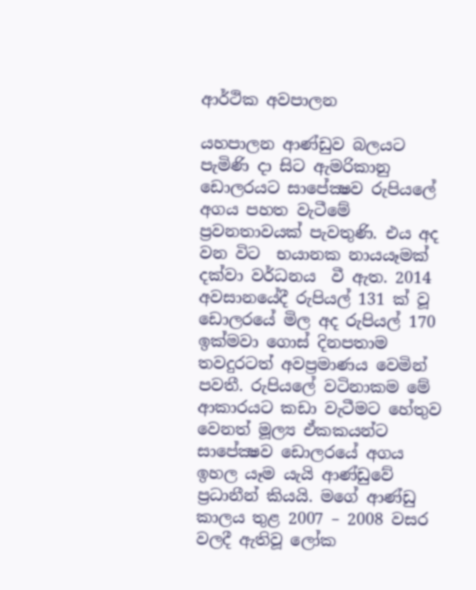ආර්ථික අවපාලන

යහපාලන ආණ්ඩුව බලයට පැමිණි දා සිට ඇමරිකානු ඩොලරයට සාපේක්‍ෂව රුපියලේ අගය පහත වැටීමේ ප්‍රවනතාවයක් පැවතුණි. එය අද වන විට  භයානක නායයෑමක් දක්වා වර්ධනය  වී ඇත. 2014 අවසානයේදී රුපියල් 131 ක් වූ ඩොලරයේ මිල අද රුපියල් 170 ඉක්මවා ගොස් දිනපතාම තවදුරටත් අවප්‍රමාණය වෙමින්  පවතී. රුපියලේ වටිනාකම මේ ආකාරයට කඩා වැටීමට හේතුව වෙනත් මූල්‍ය ඒකකයන්ට සාපේක්‍ෂව ඩොලරයේ අගය ඉහල යෑම යැයි ආණ්ඩුවේ ප්‍රධානීන් කියයි. මගේ ආණ්ඩු කාලය තුළ 2007 – 2008 වසර වලදී ඇතිවූ ලෝක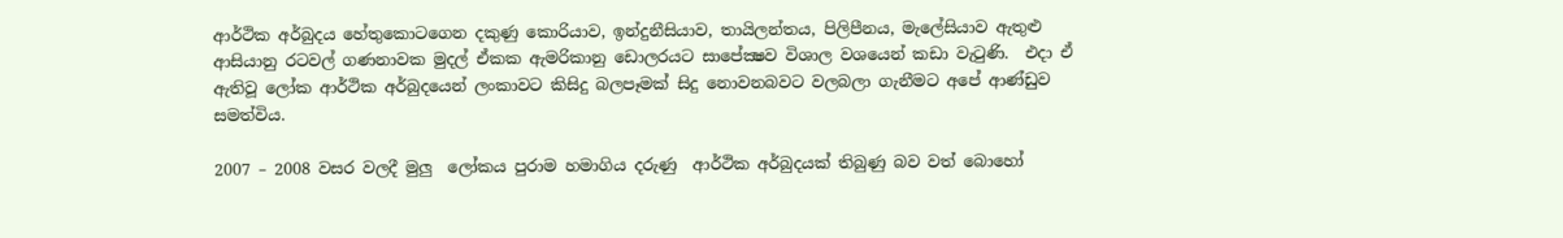ආර්ථික අර්බුදය හේතුකොටගෙන දකුණු කොරියාව, ඉන්දුනීසියාව, තායිලන්තය, පිලිපීනය, මැලේසියාව ඇතුළු ආසියානු රටවල් ගණනාවක මුදල් ඒකක ඇමරිකානු ඩොලරයට සාපේක්‍ෂව විශාල වශයෙන් කඩා වැටුණි.  එදා ඒ ඇතිවූ ලෝක ආර්ථික අර්බුදයෙන් ලංකාවට කිසිදු බලපෑමක් සිදු නොවනබවට වලබලා ගැනීමට අපේ ආණ්ඩුව සමත්විය.

2007 – 2008 වසර වලදී මුලු  ලෝකය පුරාම හමාගිය දරුණු  ආර්ථික අර්බුදයක් තිබුණු බව වත් බොහෝ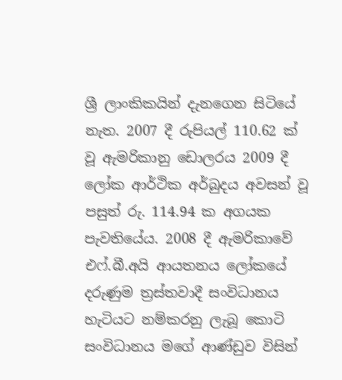ශ්‍රී ලාංකිකයින් දැනගෙන සිටියේ නැත. 2007 දී රුපියල් 110.62 ක් වූ ඇමරිකානු ඩොලරය 2009 දී ලෝක ආර්ථික අර්බුදය අවසන් වූ පසුත් රු. 114.94 ක අගයක පැවතියේය. 2008 දී ඇමරිකාවේ එෆ්.බී.අයි ආයතනය ලෝකයේ දරුණුම ත්‍රස්තවාදී සංවිධානය හැටියට නම්කරනු ලැබූ කොටි සංවිධානය මගේ ආණ්ඩුව විසින්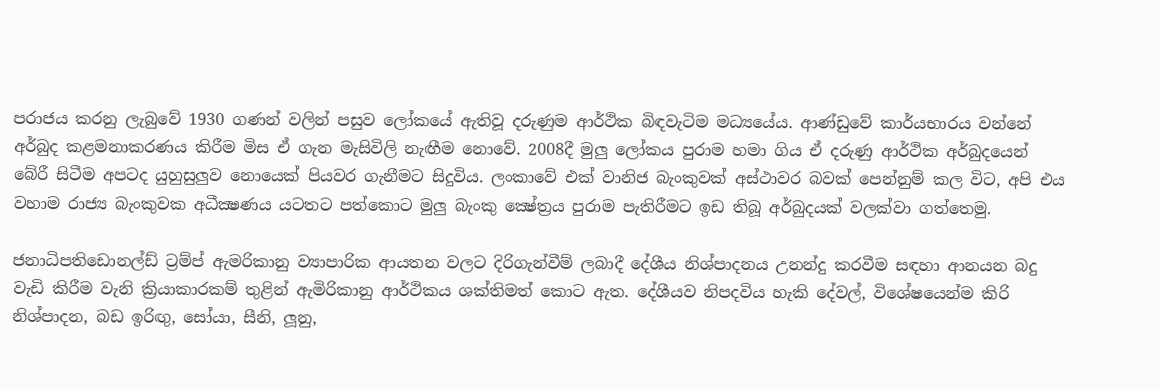පරාජය කරනු ලැබුවේ 1930 ගණන් වලින් පසුව ලෝකයේ ඇතිවූ දරුණුම ආර්ථික බිඳවැටිම මධ්‍යයේය. ආණ්ඩුවේ කාර්යභාරය වන්නේ අර්බුද කළමනාකරණය කිරීම මිස ඒ ගැන මැසිවිලි නැඟීම නොවේ. 2008දී මුලු ලෝකය පුරාම හමා ගිය ඒ දරුණු ආර්ථික අර්බුදයෙන් බේරී සිටීම අපටද යුහුසුලුව නොයෙක් පියවර ගැනීමට සිදුවිය. ලංකාවේ එක් වානිජ බැංකුවක් අස්ථාවර බවක් පෙන්නුම් කල විට, අපි එය වහාම රාජ්‍ය බැංකුවක අධීක්‍ෂණය යටතට පත්කොට මුලු බැංකු ක්‍ෂේත්‍රය පුරාම පැතිරීමට ඉඩ තිබූ අර්බුදයක් වලක්වා ගත්තෙමු.

ජනාධිපතිඩොනල්ඩ් ට්‍රම්ප් ඇමරිකානු ව්‍යාපාරික ආයතන වලට දිරිගැන්වීම් ලබාදී දේශීය නිශ්පාදනය උනන්දු කරවීම සඳහා ආනයන බදු වැඩි කිරීම වැනි ක්‍රියාකාරකම් තුළින් ඇමිරිකානු ආර්ථිකය ශක්තිමත් කොට ඇත. දේශීයව නිපදවිය හැකි දේවල්, විශේෂයෙන්ම කිරි නිශ්පාදන, බඩ ඉරිඟු, සෝයා, සීනි, ලූනු,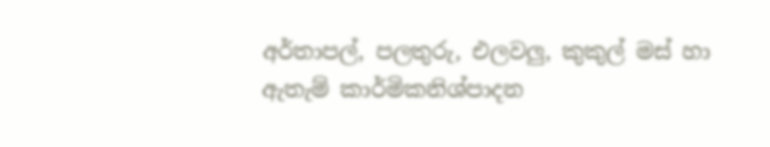අර්තාපල්, පලතුරු, එලවලු, කුකුල් මස් හා ඇතැම් කාර්මිකනිශ්පාදන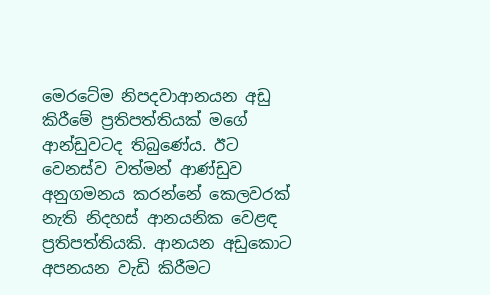මෙරටේම නිපදවාආනයන අඩු කිරීමේ ප්‍රතිපත්තියක් මගේ ආන්ඩුවටද තිබුණේය. ඊට වෙනස්ව වත්මන් ආණ්ඩුව අනුගමනය කරන්නේ කෙලවරක් නැති නිදහස් ආනයනික වෙළඳ  ප්‍රතිපත්තියකි. ආනයන අඩුකොට අපනයන වැඩි කිරීමට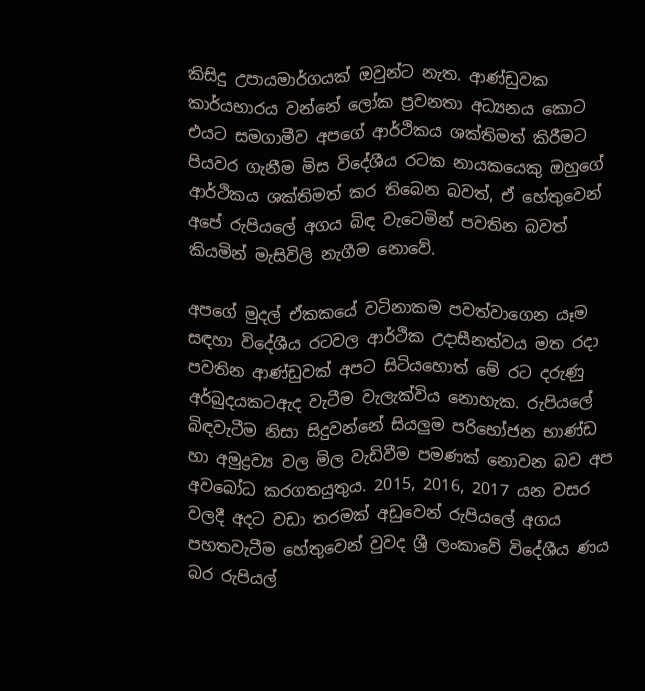කිසිදු උපායමාර්ගයක් ඔවුන්ට නැත. ආණ්ඩුවක කාර්යභාරය වන්නේ ලෝක ප්‍රවනතා අධ්‍යනය කොට එයට සමගාමීව අපගේ ආර්ථිකය ශක්තිමත් කිරීමට පියවර ගැනීම මිස විදේශීය රටක නායකයෙකු ඔහුගේ ආර්ථිකය ශක්තිමත් කර තිබෙන බවත්, ඒ හේතුවෙන් අපේ රුපියලේ අගය බිඳ වැටෙමින් පවතින බවත් කියමින් මැසිවිලි නැගීම නොවේ.

අපගේ මුදල් ඒකකයේ වටිනාකම පවත්වාගෙන යෑම සඳහා විදේශීය රටවල ආර්ථික උදාසීනත්වය මත රදා පවතින ආණ්ඩුවක් අපට සිටියහොත් මේ රට දරුණු අර්බුදයකටඇද වැටීම වැලැක්විය නොහැක. රුපියලේ බිඳවැටීම නිසා සිදුවන්නේ සියලුම පරිභෝජන භාණ්ඩ හා අමුද්‍රව්‍ය වල මිල වැඩිවීම පමණක් නොවන බව අප අවබෝධ කරගතයුතුය. 2015, 2016, 2017 යන වසර වලදී අදට වඩා තරමක් අඩුවෙන් රුපියලේ අගය පහතවැටීම හේතුවෙන් වුවද ශ්‍රී ලංකාවේ විදේශීය ණය බර රුපියල්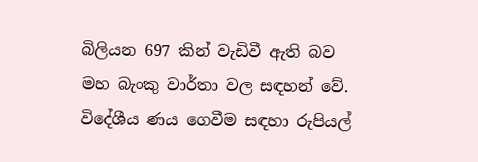බිලියන 697 කින් වැඩිවී ඇති බව මහ බැංකු වාර්තා වල සඳහන් වේ. විදේශීය ණය ගෙවීම සඳහා රුපියල්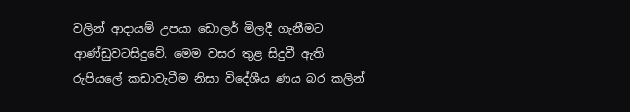වලින් ආදායම් උපයා ඩොලර් මිලදී ගැනීමට ආණ්ඩුවටසිදුවේ. මෙම වසර තුළ සිදුවී ඇති රුපියලේ කඩාවැටීම නිසා විදේශීය ණය බර කලින්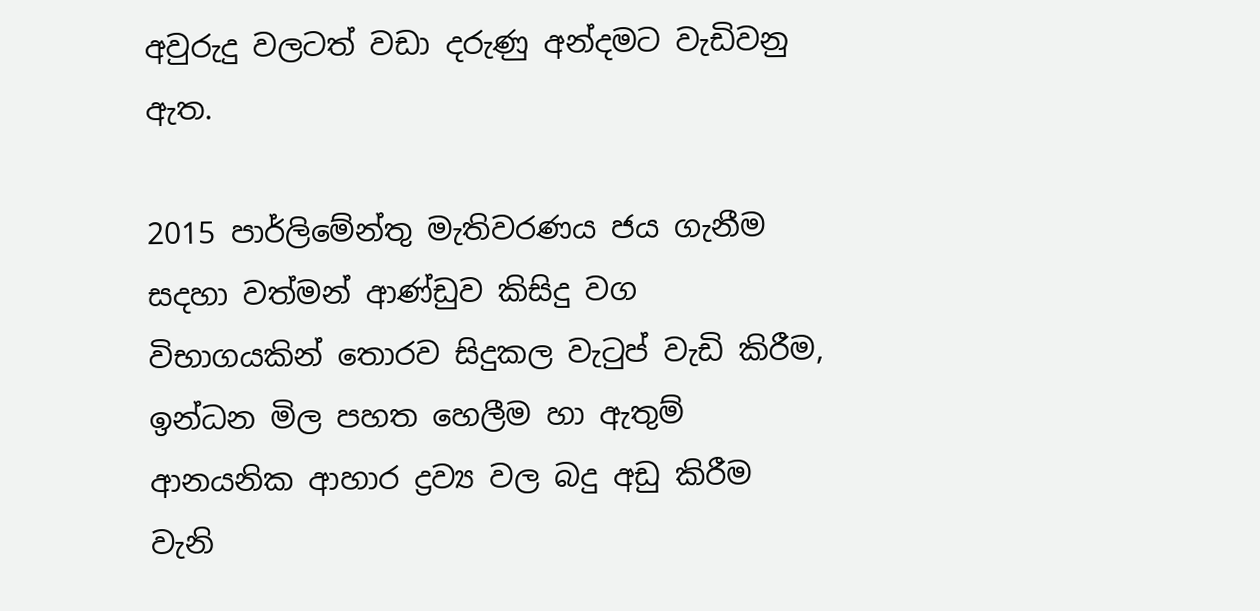අවුරුදු වලටත් වඩා දරුණු අන්දමට වැඩිවනු ඇත.

2015 පාර්ලිමේන්තු මැතිවරණය ජය ගැනීම සදහා වත්මන් ආණ්ඩුව කිසිදු වග විභාගයකින් තොරව සිදුකල වැටුප් වැඩි කිරීම, ඉන්ධන මිල පහත හෙලීම හා ඇතුම් ආනයනික ආහාර ද්‍රව්‍ය වල බදු අඩු කිරීම වැනි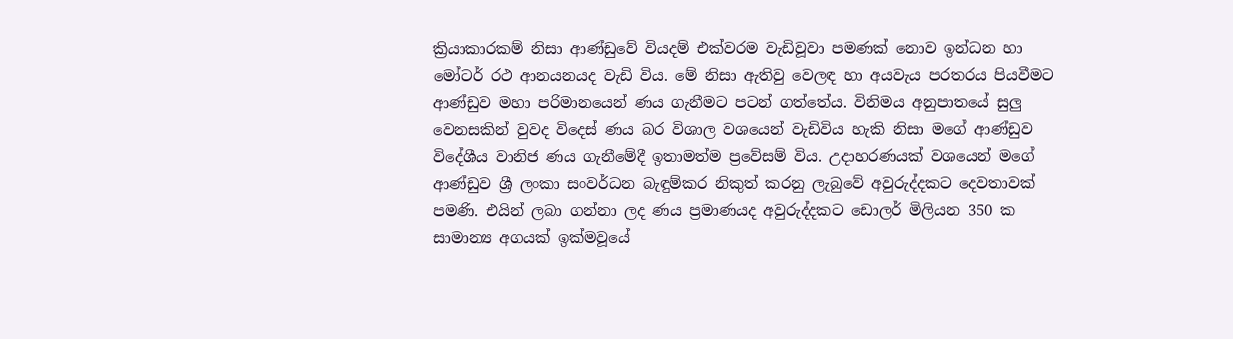ක්‍රියාකාරකම් නිසා ආණ්ඩුවේ වියදම් එක්වරම වැඩිවූවා පමණක් නොව ඉන්ධන හා මෝටර් රථ ආනයනයද වැඩි විය. මේ නිසා ඇතිවු වෙලඳ හා අයවැය පරතරය පියවීමට ආණ්ඩුව මහා පරිමානයෙන් ණය ගැනීමට පටන් ගත්තේය. විනිමය අනුපාතයේ සුලු වෙනසකින් වුවද විදෙස් ණය බර විශාල වශයෙන් වැඩිවිය හැකි නිසා මගේ ආණ්ඩුව විදේශීය වානිජ ණය ගැනීමේදී ඉතාමත්ම ප්‍රවේසම් විය. උදාහරණයක් වශයෙන් මගේ ආණ්ඩුව ශ්‍රී ලංකා සංවර්ධන බැඳුම්කර නිකුත් කරනු ලැබුවේ අවුරුද්දකට දෙවතාවක් පමණි. එයින් ලබා ගන්නා ලද ණය ප්‍රමාණයද අවුරුද්දකට ඩොලර් මිලියන 350 ක සාමාන්‍ය අගයක් ඉක්මවූයේ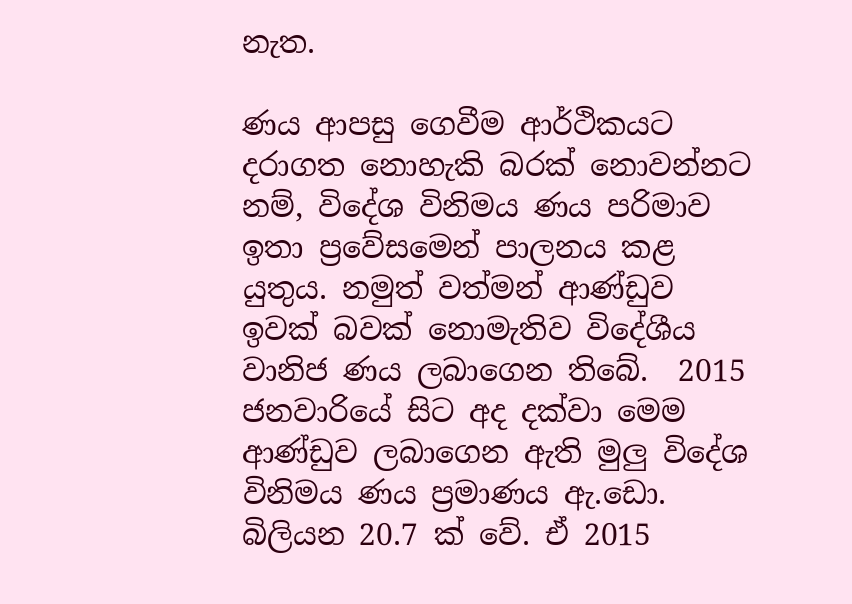නැත.

ණය ආපසු ගෙවීම ආර්ථිකයට දරාගත නොහැකි බරක් නොවන්නට නම්, විදේශ විනිමය ණය පරිමාව ඉතා ප්‍රවේසමෙන් පාලනය කළ යුතුය. නමුත් වත්මන් ආණ්ඩුව ඉවක් බවක් නොමැතිව විදේශීය වානිජ ණය ලබාගෙන තිබේ.  2015 ජනවාරියේ සිට අද දක්වා මෙම ආණ්ඩුව ලබාගෙන ඇති මුලු විදේශ විනිමය ණය ප්‍රමාණය ඇ.ඩො. බිලියන 20.7 ක් වේ. ඒ 2015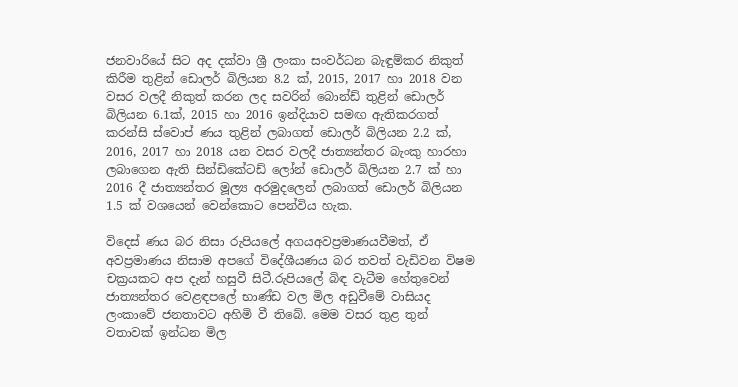ජනවාරියේ සිට අද දක්වා ශ්‍රී ලංකා සංවර්ධන බැඳුම්කර නිකුත් කිරීම තුළින් ඩොලර් බිලියන 8.2 ක්, 2015, 2017 හා 2018 වන වසර වලදී නිකුත් කරන ලද සවරින් බොන්ඩ් තුළින් ඩොලර් බිලියන 6.1ක්, 2015 හා 2016 ඉන්දියාව සමඟ ඇතිකරගත් කරන්සි ස්වොප් ණය තුළින් ලබාගත් ඩොලර් බිලියන 2.2 ක්, 2016, 2017 හා 2018 යන වසර වලදී ජාත්‍යන්තර බැංකු හාරහා ලබාගෙන ඇති සින්ඩිකේටඩ් ලෝන් ඩොලර් බිලියන 2.7 ක් හා 2016 දී ජාත්‍යන්තර මූල්‍ය අරමුදලෙන් ලබාගත් ඩොලර් බිලියන 1.5 ක් වශයෙන් වෙන්කොට පෙන්විය හැක.

විදෙස් ණය බර නිසා රුපියලේ අගයඅවප්‍රමාණයවීමත්, ඒ අවප්‍රමාණය නිසාම අපගේ විදේශීයණය බර තවත් වැඩිවන විෂම චක්‍රයකට අප දැන් හසුවී සිටී.රුපියලේ බිඳ වැටීම හේතුවෙන් ජාත්‍යන්තර වෙළඳපලේ භාණ්ඩ වල මිල අඩුවීමේ වාසියද ලංකාවේ ජනතාවට අහිමි වී තිබේ. මෙම වසර තුළ තුන් වතාවක් ඉන්ධන මිල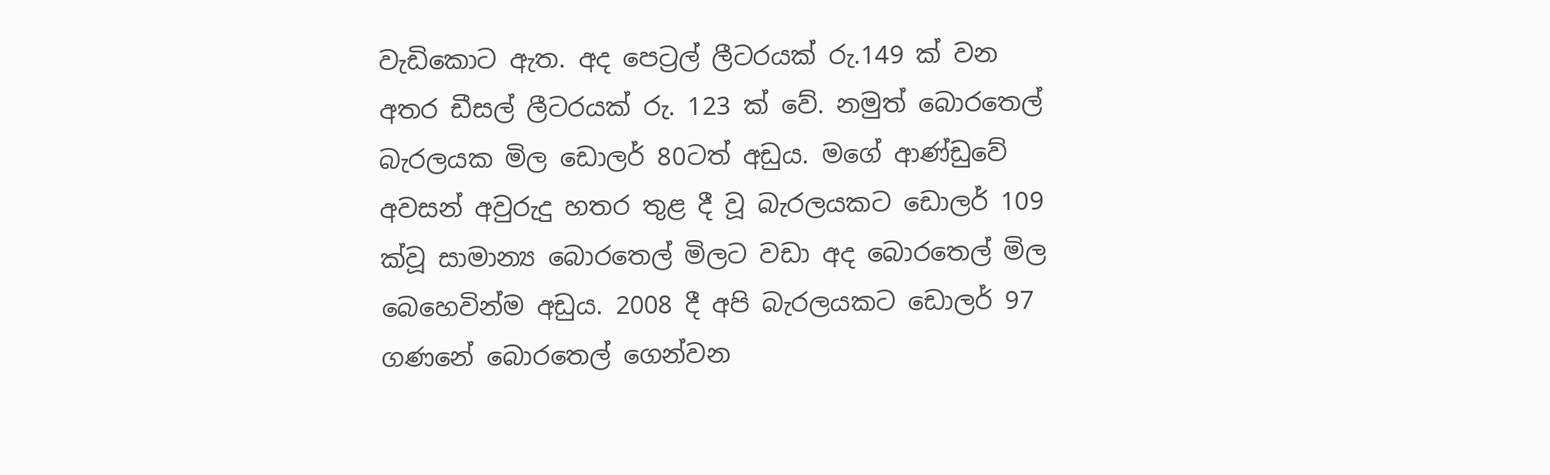වැඩිකොට ඇත. අද පෙට්‍රල් ලීටරයක් රු.149 ක් වන අතර ඩීසල් ලීටරයක් රු. 123 ක් වේ. නමුත් බොරතෙල් බැරලයක මිල ඩොලර් 80ටත් අඩුය. මගේ ආණ්ඩුවේ අවසන් අවුරුදු හතර තුළ දී වූ බැරලයකට ඩොලර් 109 ක්වූ සාමාන්‍ය බොරතෙල් මිලට වඩා අද බොරතෙල් මිල බෙහෙවින්ම අඩුය. 2008 දී අපි බැරලයකට ඩොලර් 97 ගණනේ බොරතෙල් ගෙන්වන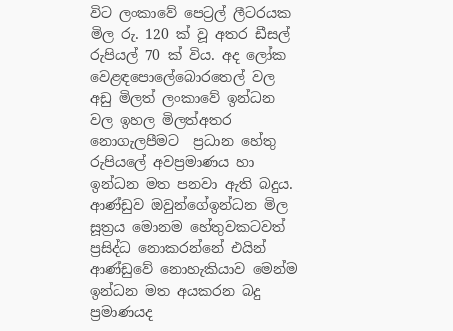විට ලංකාවේ පෙට්‍රල් ලීටරයක මිල රු. 120 ක් වූ අතර ඩීසල් රුපියල් 70 ක් විය. අද ලෝක වෙළඳපොලේබොරතෙල් වල අඩු මිලත් ලංකාවේ ඉන්ධන වල ඉහල මිලත්අතර නොගැලපීමට  ප්‍රධාන හේතු රුපියලේ අවප්‍රමාණය හා ඉන්ධන මත පනවා ඇති බදුය. ආණ්ඩුව ඔවුන්ගේඉන්ධන මිල සූත්‍රය මොනම හේතුවකටවත් ප්‍රසිද්ධ නොකරන්නේ එයින් ආණ්ඩුවේ නොහැකියාව මෙන්ම ඉන්ධන මත අයකරන බදු ප්‍රමාණයද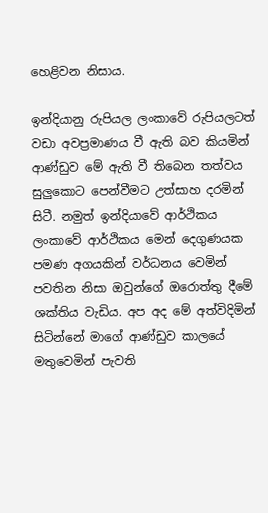හෙළිවන නිසාය.

ඉන්දියානු රුපියල ලංකාවේ රුපියලටත් වඩා අවප්‍රමාණය වී ඇති බව කියමින් ආණ්ඩුව මේ ඇති වී තිබෙන තත්වය සුලුකොට පෙන්වීමට උත්සාහ දරමින් සිටී. නමුත් ඉන්දියාවේ ආර්ථිකය ලංකාවේ ආර්ථිකය මෙන් දෙගුණයක පමණ අගයකින් වර්ධනය වෙමින් පවතින නිසා ඔවුන්ගේ ඔරොත්තු දීමේ ශක්තිය වැඩිය. අප අද මේ අත්විදිමින් සිටින්නේ මාගේ ආණ්ඩුව කාලයේ මතුවෙමින් පැවති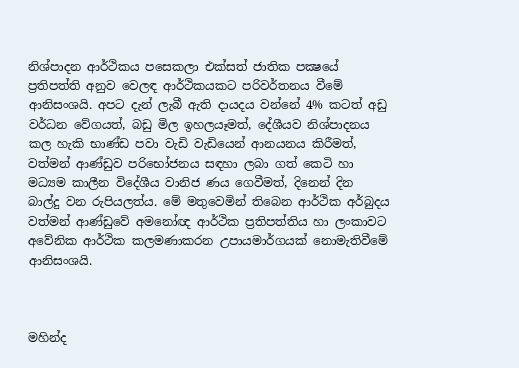නිශ්පාදන ආර්ථිකය පසෙකලා එක්සත් ජාතික පක්‍ෂයේ ප්‍රතිපත්ති අනුව වෙලඳ ආර්ථිකයකට පරිවර්තනය වීමේ ආනිසංශයි. අපට දැන් ලැබී ඇති දායදය වන්නේ 4% කටත් අඩු වර්ධන වේගයත්, බඩු මිල ඉහලයෑමත්, දේශීයව නිශ්පාදනය කල හැකි භාණ්ඩ පවා වැඩි වැඩියෙන් ආනයනය කිරීමත්, වත්මන් ආණ්ඩුව පරිභෝජනය සඳහා ලබා ගත් කෙටි හා මධ්‍යම කාලීන විදේශීය වානිජ ණය ගෙවීමත්, දිනෙන් දින බාල්දු වන රුපියලත්ය. මේ මතුවෙමින් තිබෙන ආර්ථික අර්බුදය වත්මන් ආණ්ඩුවේ අමනෝඥ ආර්ථික ප්‍රතිපත්තිය හා ලංකාවට අවේනික ආර්ථික කලමණාකරන උපායමාර්ගයක් නොමැතිවීමේ ආනිසංශයි.



මහින්ද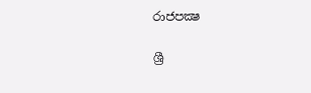රාජපක්‍ෂ

ශ්‍රී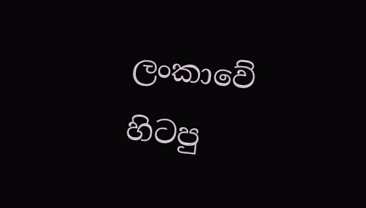ලංකාවේ හිටපු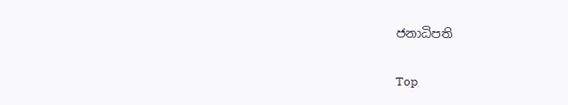ජනාධිපති

Top